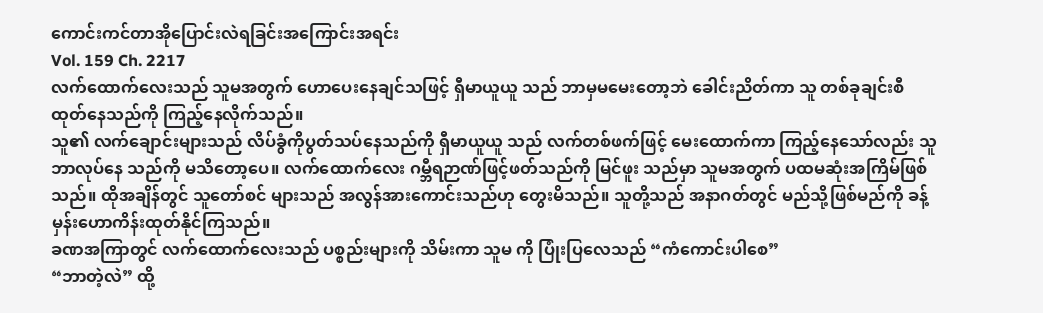ကောင်းကင်တာအိုပြောင်းလဲရခြင်းအကြောင်းအရင်း
Vol. 159 Ch. 2217
လက်ထောက်လေးသည် သူမအတွက် ဟောပေးနေချင်သဖြင့် ရှီမာယူယူ သည် ဘာမှမမေးတော့ဘဲ ခေါင်းညိတ်ကာ သူ တစ်ခုချင်းစီထုတ်နေသည်ကို ကြည့်နေလိုက်သည်။
သူ၏ လက်ချောင်းများသည် လိပ်ခွံကိုပွတ်သပ်နေသည်ကို ရှီမာယူယူ သည် လက်တစ်ဖက်ဖြင့် မေးထောက်ကာ ကြည့်နေသော်လည်း သူဘာလုပ်နေ သည်ကို မသိတော့ပေ။ လက်ထောက်လေး ဂမ္ဘီရဉာဏ်ဖြင့်ဖတ်သည်ကို မြင်ဖူး သည်မှာ သူမအတွက် ပထမဆုံးအကြိမ်ဖြစ်သည်။ ထိုအချိန်တွင် သူတော်စင် များသည် အလွန်အားကောင်းသည်ဟု တွေးမိသည်။ သူတို့သည် အနာဂတ်တွင် မည်သို့ဖြစ်မည်ကို ခန့်မှန်းဟောကိန်းထုတ်နိုင်ကြသည်။
ခဏအကြာတွင် လက်ထောက်လေးသည် ပစ္စည်းများကို သိမ်းကာ သူမ ကို ပြုံးပြလေသည် “ကံကောင်းပါစေ”
“ဘာတဲ့လဲ” ထို့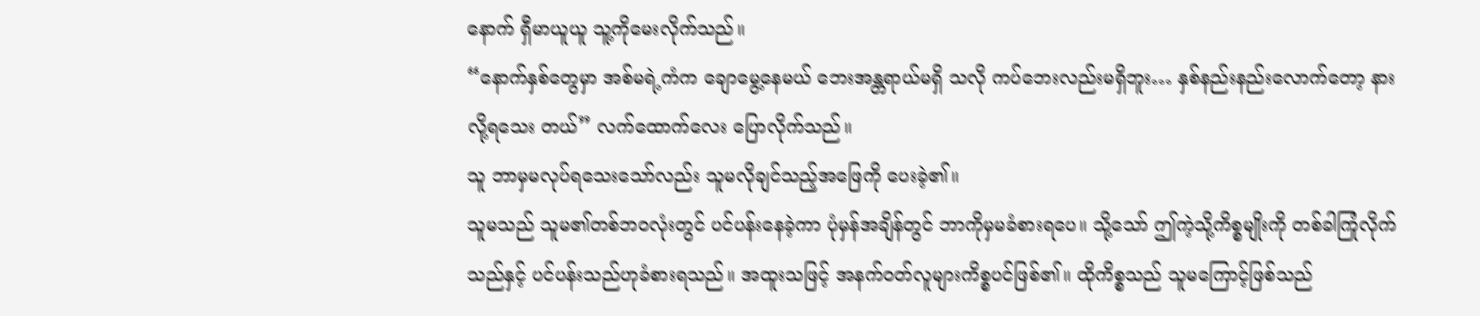နောက် ရှီမာယူယူ သူ့ကိုမေးလိုက်သည်။
“နောက်နှစ်တွေမှာ အစ်မရဲ့ကံက ချောမွေ့နေမယ် ဘေးအန္တရာယ်မရှိ သလို ကပ်ဘေးလည်းမရှိဘူး… နှစ်နည်းနည်းလောက်တော့ နားလို့ရသေး တယ်” လက်ထောက်လေး ပြောလိုက်သည်။
သူ ဘာမှမလုပ်ရသေးသော်လည်း သူမလိုချင်သည့်အဖြေကို ပေးခဲ့၏။
သူမသည် သူမ၏တစ်ဘဝလုံးတွင် ပင်ပန်းနေခဲ့ကာ ပုံမှန်အချိန်တွင် ဘာကိုမှမခံစားရပေ။ သို့သော် ဤကဲ့သို့ကိစ္စမျိုးကို တစ်ခါကြုံလိုက်သည်နှင့် ပင်ပန်းသည်ဟုခံစားရသည်။ အထူးသဖြင့် အနက်ဝတ်လူများကိစ္စပင်ဖြစ်၏။ ထိုကိစ္စသည် သူမကြောင့်ဖြစ်သည်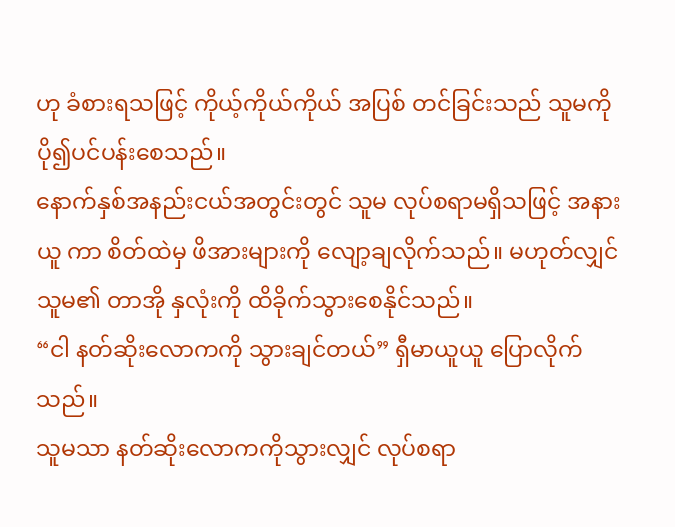ဟု ခံစားရသဖြင့် ကိုယ့်ကိုယ်ကိုယ် အပြစ် တင်ခြင်းသည် သူမကို ပို၍ပင်ပန်းစေသည်။
နောက်နှစ်အနည်းငယ်အတွင်းတွင် သူမ လုပ်စရာမရှိသဖြင့် အနားယူ ကာ စိတ်ထဲမှ ဖိအားများကို လျော့ချလိုက်သည်။ မဟုတ်လျှင် သူမ၏ တာအို နှလုံးကို ထိခိုက်သွားစေနိုင်သည်။
“ငါ နတ်ဆိုးလောကကို သွားချင်တယ်” ရှီမာယူယူ ပြောလိုက်သည်။
သူမသာ နတ်ဆိုးလောကကိုသွားလျှင် လုပ်စရာ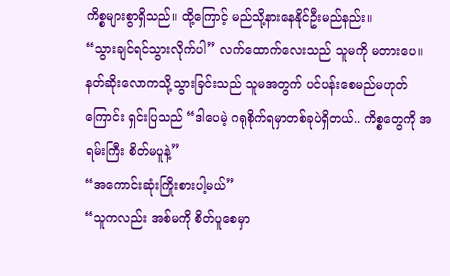ကိစ္စများစွာရှိသည်။ ထို့ကြောင့် မည်သို့နားနေနိုင်ဦးမည်နည်း။
“သွားချင်ရင်သွားလိုက်ပါ” လက်ထောက်လေးသည် သူမကို မတားပေ။ နတ်ဆိုးလောကသို့သွားခြင်းသည် သူမအတွက် ပင်ပန်းစေမည်မဟုတ်ကြောင်း ရှင်းပြသည် “ဒါပေမဲ့ ဂရုစိုက်ရမှာတစ်ခုပဲရှိတယ်.. ကိစ္စတွေကို အရမ်းကြီး စိတ်မပူနဲ့”
“အကောင်းဆုံးကြိုးစားပါ့မယ်”
“သူကလည်း အစ်မကို စိတ်ပူစေမှာ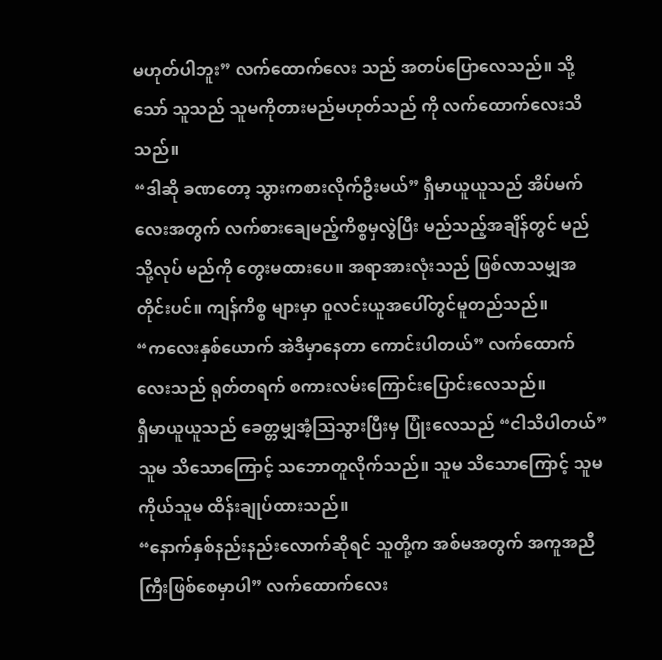မဟုတ်ပါဘူး” လက်ထောက်လေး သည် အတပ်ပြောလေသည်။ သို့သော် သူသည် သူမကိုတားမည်မဟုတ်သည် ကို လက်ထောက်လေးသိသည်။
“ဒါဆို ခဏတော့ သွားကစားလိုက်ဦးမယ်” ရှီမာယူယူသည် အိပ်မက် လေးအတွက် လက်စားချေမည့်ကိစ္စမှလွဲပြီး မည်သည့်အချိန်တွင် မည်သို့လုပ် မည်ကို တွေးမထားပေ။ အရာအားလုံးသည် ဖြစ်လာသမျှအတိုင်းပင်။ ကျန်ကိစ္စ များမှာ ဝူလင်းယူအပေါ်တွင်မူတည်သည်။
“ကလေးနှစ်ယောက် အဲဒီမှာနေတာ ကောင်းပါတယ်” လက်ထောက် လေးသည် ရုတ်တရက် စကားလမ်းကြောင်းပြောင်းလေသည်။
ရှီမာယူယူသည် ခေတ္တမျှအံ့ဩသွားပြီးမှ ပြုံးလေသည် “ငါသိပါတယ်”
သူမ သိသောကြောင့် သဘောတူလိုက်သည်။ သူမ သိသောကြောင့် သူမ ကိုယ်သူမ ထိန်းချုပ်ထားသည်။
“နောက်နှစ်နည်းနည်းလောက်ဆိုရင် သူတို့က အစ်မအတွက် အကူအညီ ကြီးဖြစ်စေမှာပါ” လက်ထောက်လေး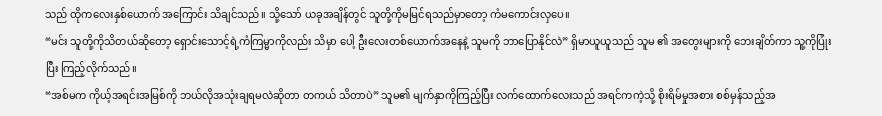သည် ထိုကလေးနှစ်ယောက် အကြောင်း သိချင်သည်။ သို့သော် ယခုအချိန်တွင် သူတို့ကိုမမြင်ရသည်မှာတော့ ကံမကောင်းလှပေ။
“မင်း သူတို့ကိုသိတယ်ဆိုတော့ ရှောင်းသောင့်ရဲ့ကံကြမ္မာကိုလည်း သိမှာ ပေါ့ ဦးလေးတစ်ယောက်အနေနဲ့ သူမကို ဘာပြောနိုင်လဲ” ရှိမာယူယူသည် သူမ ၏ အတွေးများကို ဘေးချိတ်ကာ သူ့ကိုပြုံးပြီး ကြည့်လိုက်သည်။
“အစ်မက ကိုယ့်အရင်းအမြစ်ကို ဘယ်လိုအသုံးချရမလဲဆိုတာ တကယ် သိတာပဲ” သူမ၏ မျက်နှာကိုကြည့်ပြီး လက်ထောက်လေးသည် အရင်ကကဲ့သို့ စိုးရိမ်မှုအစား စစ်မှန်သည့်အ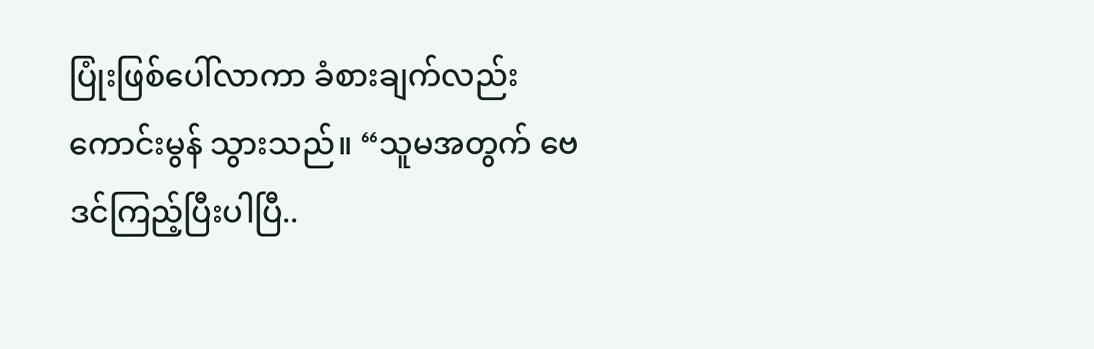ပြုံးဖြစ်ပေါ်လာကာ ခံစားချက်လည်းကောင်းမွန် သွားသည်။ “သူမအတွက် ဗေဒင်ကြည့်ပြီးပါပြီ..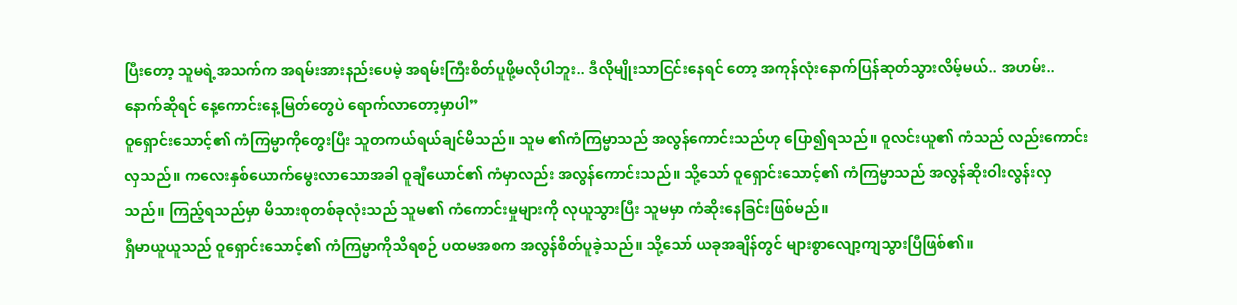ပြီးတော့ သူမရဲ့အသက်က အရမ်းအားနည်းပေမဲ့ အရမ်းကြီးစိတ်ပူဖို့မလိုပါဘူး.. ဒီလိုမျိုးသာငြင်းနေရင် တော့ အကုန်လုံးနောက်ပြန်ဆုတ်သွားလိမ့်မယ်.. အဟမ်း.. နောက်ဆိုရင် နေ့ကောင်းနေ့မြတ်တွေပဲ ရောက်လာတော့မှာပါ”
ဝူရှောင်းသောင့်၏ ကံကြမ္မာကိုတွေးပြီး သူတကယ်ရယ်ချင်မိသည်။ သူမ ၏ကံကြမ္မာသည် အလွန်ကောင်းသည်ဟု ပြော၍ရသည်။ ဝူလင်းယူ၏ ကံသည် လည်းကောင်းလှသည်။ ကလေးနှစ်ယောက်မွေးလာသောအခါ ဝူချီယောင်၏ ကံမှာလည်း အလွန်ကောင်းသည်။ သို့သော် ဝူရှောင်းသောင့်၏ ကံကြမ္မာသည် အလွန်ဆိုးဝါးလွန်းလှသည်။ ကြည့်ရသည်မှာ မိသားစုတစ်ခုလုံးသည် သူမ၏ ကံကောင်းမှုများကို လုယူသွားပြီး သူမမှာ ကံဆိုးနေခြင်းဖြစ်မည်။
ရှီမာယူယူသည် ဝူရှောင်းသောင့်၏ ကံကြမ္မာကိုသိရစဉ် ပထမအစက အလွန်စိတ်ပူခဲ့သည်။ သို့သော် ယခုအချိန်တွင် များစွာလျော့ကျသွားပြီဖြစ်၏။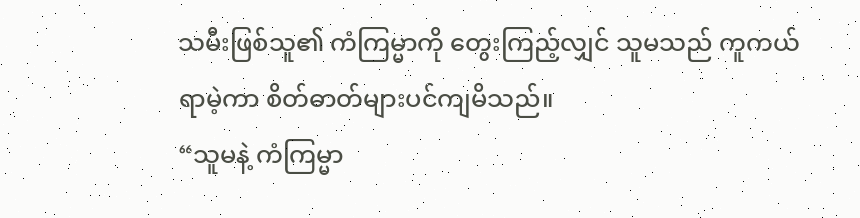သမီးဖြစ်သူ၏ ကံကြမ္မာကို တွေးကြည့်လျှင် သူမသည် ကူကယ်ရာမဲ့ကာ စိတ်ဓာတ်များပင်ကျမိသည်။
“သူမနဲ့ ကံကြမ္မာ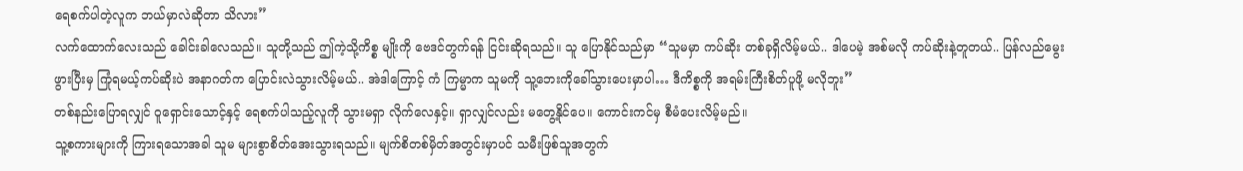ရေစက်ပါတဲ့လူက ဘယ်မှာလဲဆိုတာ သိလား”
လက်ထောက်လေးသည် ခေါင်းခါလေသည်။ သူတို့သည် ဤကဲ့သို့ကိစ္စ မျိုးကို ဗေဒင်တွက်ရန် ငြင်းဆိုရသည်။ သူ ပြောနိုင်သည်မှာ “သူမမှာ ကပ်ဆိုး တစ်ခုရှိလိမ့်မယ်.. ဒါပေမဲ့ အစ်မလို ကပ်ဆိုးနဲ့တူတယ်.. ပြန်လည်မွေးဖွားပြီးမှ ကြုံရမယ့်ကပ်ဆိုးပဲ အနာဂတ်က ပြောင်းလဲသွားလိမ့်မယ်.. အဲဒါကြောင့် ကံ ကြမ္မာက သူမကို သူ့ဘေးကိုခေါ်သွားပေးမှာပါ… ဒီကိစ္စကို အရမ်းကြီးစိတ်ပူဖို့ မလိုဘူး”
တစ်နည်းပြောရလျှင် ဝူရှောင်းသောင့်နှင့် ရေစက်ပါသည့်လူကို သွားမရှာ လိုက်လေနှင့်။ ရှာလျှင်လည်း မတွေ့နိုင်ပေ။ ကောင်းကင်မှ စီမံပေးလိမ့်မည်။
သူ့စကားများကို ကြားရသောအခါ သူမ များစွာစိတ်အေးသွားရသည်။ မျက်စိတစ်မှိတ်အတွင်းမှာပင် သမီးဖြစ်သူအတွက်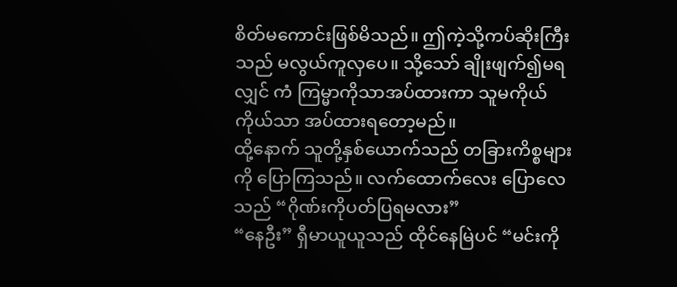စိတ်မကောင်းဖြစ်မိသည်။ ဤကဲ့သို့ကပ်ဆိုးကြီးသည် မလွယ်ကူလှပေ။ သို့သော် ချိုးဖျက်၍မရလျှင် ကံ ကြမ္မာကိုသာအပ်ထားကာ သူမကိုယ်ကိုယ်သာ အပ်ထားရတော့မည်။
ထို့နောက် သူတို့နှစ်ယောက်သည် တခြားကိစ္စများကို ပြောကြသည်။ လက်ထောက်လေး ပြောလေသည် “ဂိုဏ်းကိုပတ်ပြရမလား”
“နေဦး” ရှီမာယူယူသည် ထိုင်နေမြဲပင် “မင်းကို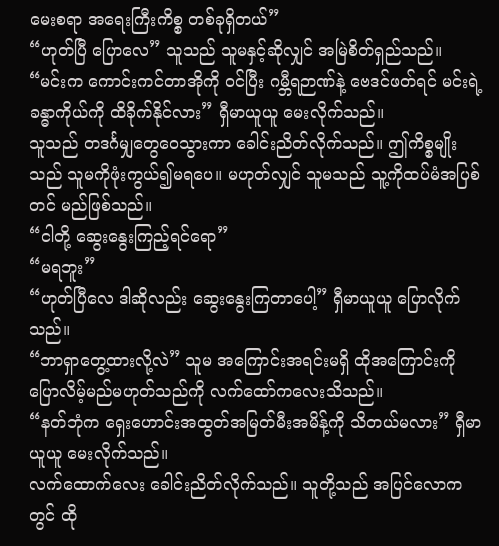မေးစရာ အရေးကြီးကိစ္စ တစ်ခုရှိတယ်”
“ဟုတ်ပြီ ပြောလေ” သူသည် သူမနှင့်ဆိုလျှင် အမြဲစိတ်ရှည်သည်။
“မင်းက ကောင်းကင်တာအိုကို ဝင်ပြီး ဂမ္ဘီရဉာဏ်နဲ့ ဗေဒင်ဖတ်ရင် မင်းရဲ့ ခန္ဓာကိုယ်ကို ထိခိုက်နိုင်လား” ရှီမာယူယူ မေးလိုက်သည်။
သူသည် တဒင်္ဂမျှတွေဝေသွားကာ ခေါင်းညိတ်လိုက်သည်။ ဤကိစ္စမျိုး သည် သူမကိုဖုံးကွယ်၍မရပေ။ မဟုတ်လျှင် သူမသည် သူ့ကိုထပ်မံအပြစ်တင် မည်ဖြစ်သည်။
“ငါတို့ ဆွေးနွေးကြည့်ရင်ရော”
“မရဘူး”
“ဟုတ်ပြီလေ ဒါဆိုလည်း ဆွေးနွေးကြတာပေါ့” ရှီမာယူယူ ပြောလိုက် သည်။
“ဘာရှာတွေ့ထားလို့လဲ” သူမ အကြောင်းအရင်းမရှိ ထိုအကြောင်းကို ပြောလိမ့်မည်မဟုတ်သည်ကို လက်ထော်ကလေးသိသည်။
“နတ်ဘုံက ရှေးဟောင်းအထွတ်အမြတ်မီးအမိန့်ကို သိတယ်မလား” ရှီမာယူယူ မေးလိုက်သည်။
လက်ထောက်လေး ခေါင်းညိတ်လိုက်သည်။ သူတို့သည် အပြင်လောက တွင် ထို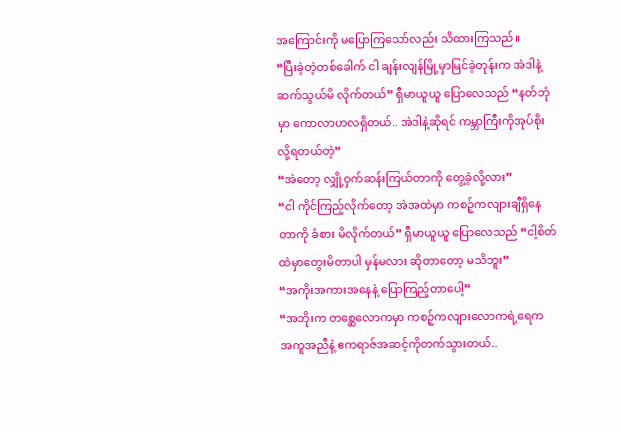အကြောင်းကို မပြောကြသော်လည်း သိထားကြသည်။
“ပြီးခဲ့တဲ့တစ်ခေါက် ငါ ချန်းလျန်မြို့မှာမြင်ခဲ့တုန်းက အဲဒါနဲ့ ဆက်သွယ်မိ လိုက်တယ်” ရှီမာယူယူ ပြောလေသည် “နတ်ဘုံမှာ ကောလာဟလရှိတယ်.. အဲဒါနဲ့ဆိုရင် ကမ္ဘာကြီးကိုအုပ်စိုးလို့ရတယ်တဲ့”
“အဲတော့ လျှို့ဝှက်ဆန်းကြယ်တာကို တွေ့ခဲ့လို့လား”
“ငါ ကိုင်ကြည့်လိုက်တော့ အဲအထဲမှာ ကစဉ့်ကလျားချီရှိနေတာကို ခံစား မိလိုက်တယ်” ရှီမာယူယူ ပြောလေသည် “ငါ့စိတ်ထဲမှာတွေးမိတာပါ မှန်မလား ဆိုတာတော့ မသိဘူး”
“အကိုးအကားအနေနဲ့ ပြောကြည့်တာပေါ့”
“အဘိုးက တစ္ဆေလောကမှာ ကစဉ့်ကလျားလောကရဲ့ရေက အကူအညီနဲ့ ဧကရာဇ်အဆင့်ကိုတက်သွားတယ်..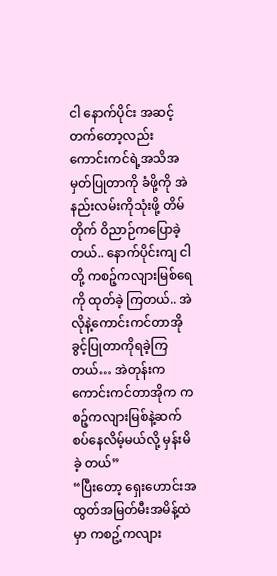ငါ နောက်ပိုင်း အဆင့်တက်တော့လည်း ကောင်းကင်ရဲ့အသိအမှတ်ပြုတာကို ခံဖို့ကို အဲနည်းလမ်းကိုသုံးဖို့ တိမ်တိုက် ဝိညာဉ်ကပြောခဲ့တယ်.. နောက်ပိုင်းကျ ငါတို့ ကစဉ့်ကလျားမြစ်ရေကို ထုတ်ခဲ့ ကြတယ်.. အဲလိုနဲ့ကောင်းကင်တာအို ခွင့်ပြုတာကိုရခဲ့ကြတယ်… အဲတုန်းက ကောင်းကင်တာအိုက ကစဉ့်ကလျားမြစ်နဲ့ဆက်စပ်နေလိမ့်မယ်လို့ မှန်းမိခဲ့ တယ်”
“ပြီးတော့ ရှေးဟောင်းအထွတ်အမြတ်မီးအမိန့်ထဲမှာ ကစဥ့်ကလျား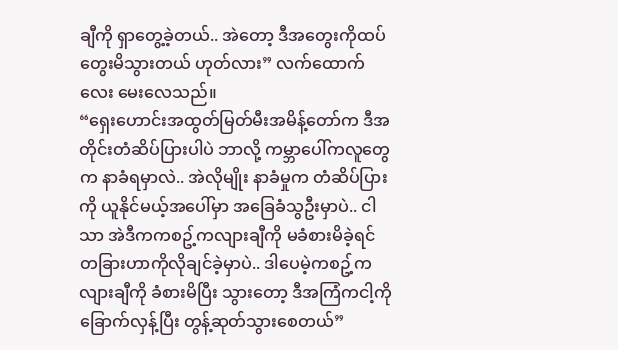ချီကို ရှာတွေ့ခဲ့တယ်.. အဲတော့ ဒီအတွေးကိုထပ်တွေးမိသွားတယ် ဟုတ်လား” လက်ထောက်လေး မေးလေသည်။
“ရှေးဟောင်းအထွတ်မြတ်မီးအမိန့်တော်က ဒီအတိုင်းတံဆိပ်ပြားပါပဲ ဘာလို့ ကမ္ဘာပေါ်ကလူတွေက နာခံရမှာလဲ.. အဲလိုမျိုး နာခံမှုက တံဆိပ်ပြားကို ယူနိုင်မယ့်အပေါ်မှာ အခြေခံသွဦးမှာပဲ.. ငါသာ အဲဒီကကစဥ့်ကလျားချီကို မခံစားမိခဲ့ရင် တခြားဟာကိုလိုချင်ခဲ့မှာပဲ.. ဒါပေမဲ့ကစဥ့်ကလျားချီကို ခံစားမိပြီး သွားတော့ ဒီအကြံကငါ့ကို ခြောက်လှန့်ပြီး တွန့်ဆုတ်သွားစေတယ်”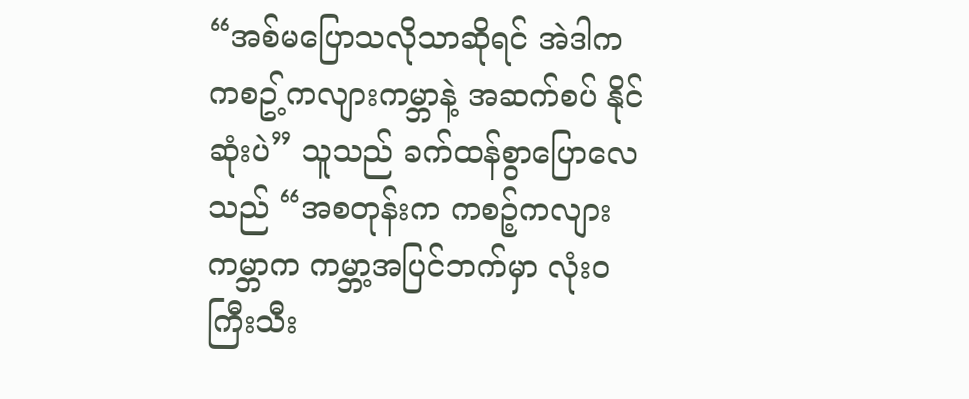“အစ်မပြောသလိုသာဆိုရင် အဲဒါက ကစဥ့်ကလျားကမ္ဘာနဲ့ အဆက်စပ် နိုင်ဆုံးပဲ” သူသည် ခက်ထန်စွာပြောလေသည် “အစတုန်းက ကစဉ့်ကလျား ကမ္ဘာက ကမ္ဘာ့အပြင်ဘက်မှာ လုံးဝကြီးသီး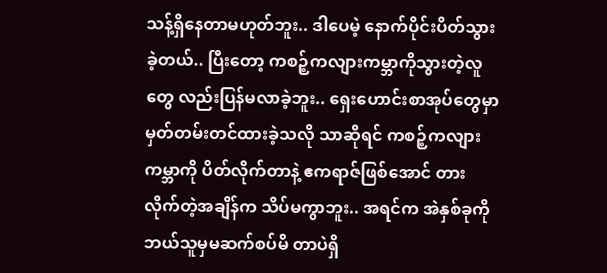သန့်ရှိနေတာမဟုတ်ဘူး.. ဒါပေမဲ့ နောက်ပိုင်းပိတ်သွားခဲ့တယ်.. ပြီးတော့ ကစဉ့်ကလျားကမ္ဘာကိုသွားတဲ့လူတွေ လည်းပြန်မလာခဲ့ဘူး.. ရှေးဟောင်းစာအုပ်တွေမှာ မှတ်တမ်းတင်ထားခဲ့သလို သာဆိုရင် ကစဉ့်ကလျားကမ္ဘာကို ပိတ်လိုက်တာနဲ့ ဧကရာဇ်ဖြစ်အောင် တား လိုက်တဲ့အချိန်က သိပ်မကွာဘူး.. အရင်က အဲနှစ်ခုကို ဘယ်သူမှမဆက်စပ်မိ တာပဲရှိ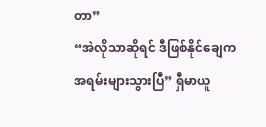တာ”
“အဲလိုသာဆိုရင် ဒီဖြစ်နိုင်ချေက အရမ်းများသွားပြီ” ရှီမာယူ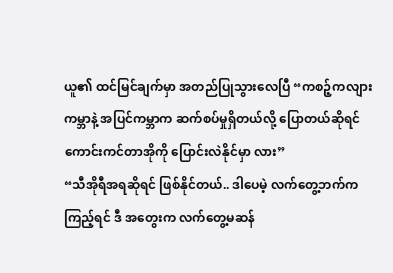ယူ၏ ထင်မြင်ချက်မှာ အတည်ပြုသွားလေပြီ “ကစဉ့်ကလျားကမ္ဘာနဲ့ အပြင်ကမ္ဘာက ဆက်စပ်မှုရှိတယ်လို့ ပြောတယ်ဆိုရင် ကောင်းကင်တာအိုကို ပြောင်းလဲနိုင်မှာ လား”
“သီအိုရီအရဆိုရင် ဖြစ်နိုင်တယ်.. ဒါပေမဲ့ လက်တွေ့ဘက်ကကြည့်ရင် ဒီ အတွေးက လက်တွေ့မဆန်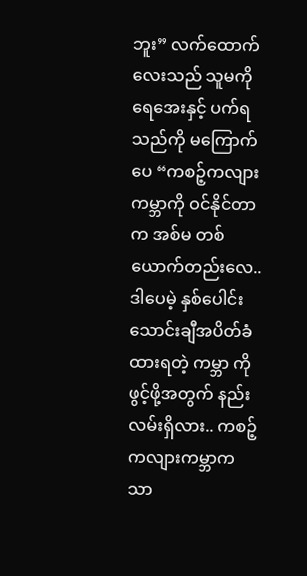ဘူး” လက်ထောက်လေးသည် သူမကို ရေအေးနှင့် ပက်ရသည်ကို မကြောက်ပေ “ကစဉ့်ကလျားကမ္ဘာကို ဝင်နိုင်တာက အစ်မ တစ်ယောက်တည်းလေ.. ဒါပေမဲ့ နှစ်ပေါင်းသောင်းချီအပိတ်ခံထားရတဲ့ ကမ္ဘာ ကို ဖွင့်ဖို့အတွက် နည်းလမ်းရှိလား.. ကစဉ့်ကလျားကမ္ဘာက သာ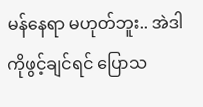မန်နေရာ မဟုတ်ဘူး.. အဲဒါကိုဖွင့်ချင်ရင် ပြောသ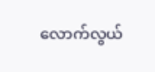လောက်လွယ်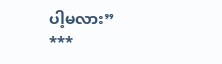ပါ့မလား”
***